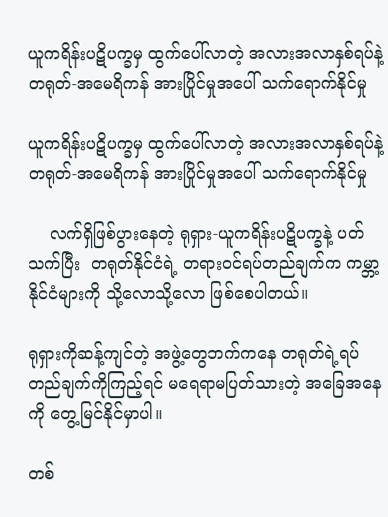ယူကရိန်းပဋိပက္ခမှ ထွက်ပေါ်လာတဲ့ အလားအလာနှစ်ရပ်နဲ့ တရုတ်-အမေရိကန် အားပြိုင်မှုအပေါ် သက်ရောက်နိုင်မှု

ယူကရိန်းပဋိပက္ခမှ ထွက်ပေါ်လာတဲ့ အလားအလာနှစ်ရပ်နဲ့ တရုတ်-အမေရိကန် အားပြိုင်မှုအပေါ် သက်ရောက်နိုင်မှု

    လက်ရှိဖြစ်ပွားနေတဲ့ ရုရှား-ယူကရိန်းပဋိပက္ခနဲ့ ပတ်သက်ပြီး  တရုတ်နိုင်ငံရဲ့ တရားဝင်ရပ်တည်ချက်က ကမ္ဘာ့နိုင်ငံများကို သို့လောသို့လော ဖြစ်စေပါတယ်။

ရုရှားကိုဆန့်ကျင်တဲ့ အဖွဲ့တွေဘက်ကနေ တရုတ်ရဲ့ရပ်တည်ချက်ကိုကြည့်ရင် မရေရာမပြတ်သားတဲ့ အခြေအနေကို တွေ့မြင်နိုင်မှာပါ။

တစ်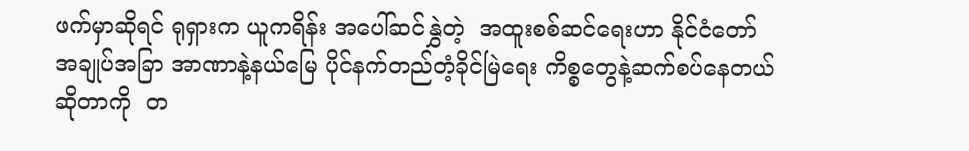ဖက်မှာဆိုရင် ရုရှားက ယူကရိန်း အပေါ်ဆင်နွှဲတဲ့  အထူးစစ်ဆင်ရေးဟာ နိုင်ငံတော်အချုပ်အခြာ အာဏာနဲ့နယ်မြေ ပိုင်နက်တည်တံ့ခိုင်မြဲရေး ကိစ္စတွေနဲ့ဆက်စပ်နေတယ်ဆိုတာကို  တ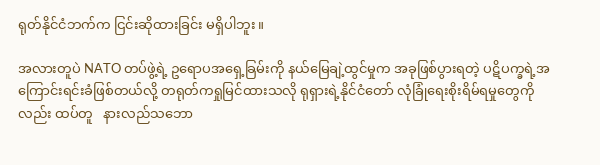ရုတ်နိုင်ငံဘက်က ငြင်းဆိုထားခြင်း မရှိပါဘူး။

အလားတူပဲ NATO တပ်ဖွဲ့ရဲ့ ဥရောပအရှေ့ခြမ်းကို နယ်မြေချဲ့ထွင်မှုက အခုဖြစ်ပွားရတဲ့ ပဋိပက္ခရဲ့အကြောင်းရင်းခံဖြစ်တယ်လို့ တရုတ်ကရှုမြင်ထားသလို ရုရှားရဲ့နိုင်ငံတော် လုံခြုံရေးစိုးရိမ်ရမှုတွေကိုလည်း ထပ်တူ   နားလည်သဘော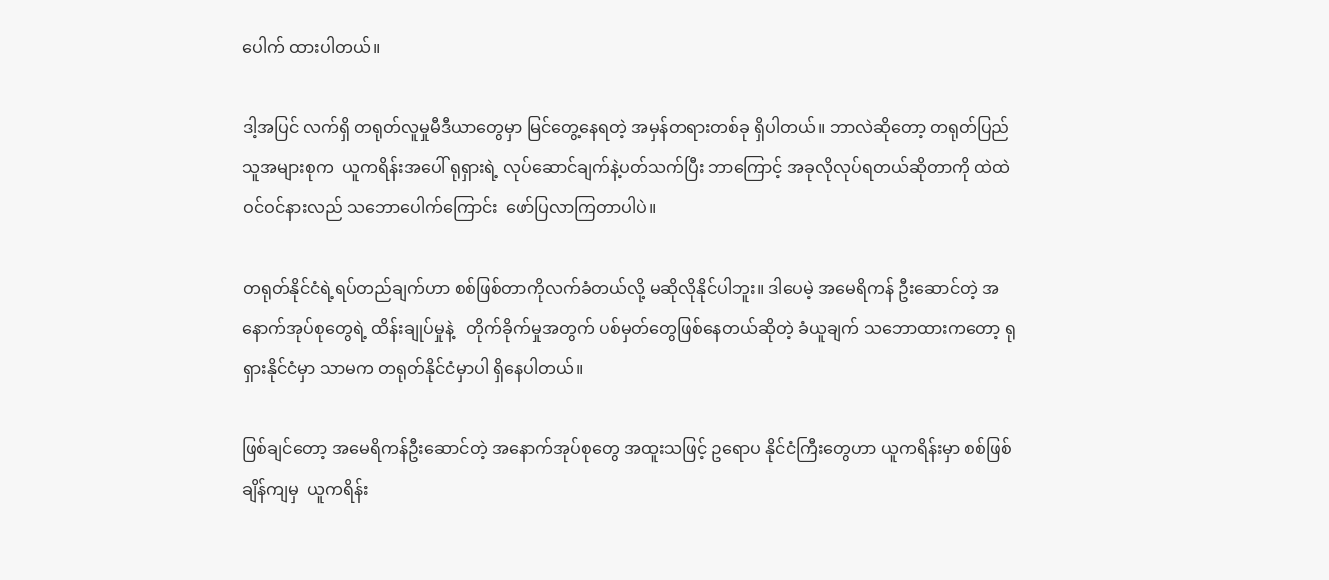ပေါက် ထားပါတယ်။

ဒါ့အပြင် လက်ရှိ တရုတ်လူမှုမီဒီယာတွေမှာ မြင်တွေ့နေရတဲ့ အမှန်တရားတစ်ခု ရှိပါတယ်။ ဘာလဲဆိုတော့ တရုတ်ပြည်သူအများစုက  ယူကရိန်းအပေါ် ရုရှားရဲ့ လုပ်ဆောင်ချက်နဲ့ပတ်သက်ပြီး ဘာကြောင့် အခုလိုလုပ်ရတယ်ဆိုတာကို ထဲထဲဝင်ဝင်နားလည် သဘောပေါက်ကြောင်း  ဖော်ပြလာကြတာပါပဲ။

တရုတ်နိုင်ငံရဲ့ရပ်တည်ချက်ဟာ စစ်ဖြစ်တာကိုလက်ခံတယ်လို့ မဆိုလိုနိုင်ပါဘူး။ ဒါပေမဲ့ အမေရိကန် ဦးဆောင်တဲ့ အနောက်အုပ်စုတွေရဲ့ ထိန်းချုပ်မှုနဲ့   တိုက်ခိုက်မှုအတွက် ပစ်မှတ်တွေဖြစ်နေတယ်ဆိုတဲ့ ခံယူချက် သဘောထားကတော့ ရုရှားနိုင်ငံမှာ သာမက တရုတ်နိုင်ငံမှာပါ ရှိနေပါတယ်။

ဖြစ်ချင်တော့ အမေရိကန်ဦးဆောင်တဲ့ အနောက်အုပ်စုတွေ အထူးသဖြင့် ဥရောပ နိုင်ငံကြီးတွေဟာ ယူကရိန်းမှာ စစ်ဖြစ်ချိန်ကျမှ  ယူကရိန်း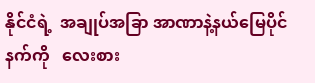နိုင်ငံရဲ့  အချုပ်အခြာ အာဏာနဲ့နယ်မြေပိုင်နက်ကို   လေးစား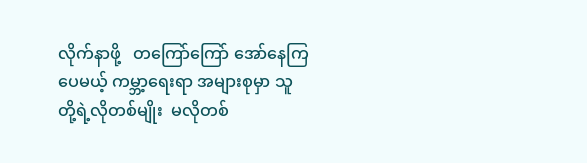လိုက်နာဖို့   တကြော်ကြော် အော်နေကြပေမယ့် ကမ္ဘာ့ရေးရာ အများစုမှာ သူတို့ရဲ့လိုတစ်မျိုး  မလိုတစ်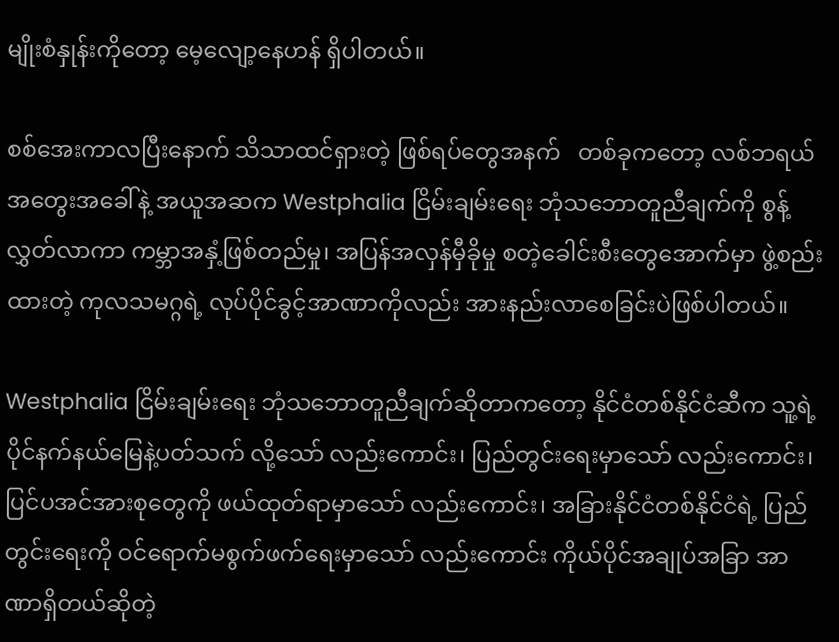မျိုးစံနှုန်းကိုတော့ မေ့လျော့နေဟန် ရှိပါတယ်။

စစ်အေးကာလပြီးနောက် သိသာထင်ရှားတဲ့ ဖြစ်ရပ်တွေအနက်   တစ်ခုကတော့ လစ်ဘရယ်အတွေးအခေါ်နဲ့ အယူအဆက Westphalia ငြိမ်းချမ်းရေး ဘုံသဘောတူညီချက်ကို စွန့်လွှတ်လာကာ ကမ္ဘာအနှံ့ဖြစ်တည်မှု၊ အပြန်အလှန်မှီခိုမှု စတဲ့ခေါင်းစီးတွေအောက်မှာ ဖွဲ့စည်းထားတဲ့ ကုလသမဂ္ဂရဲ့ လုပ်ပိုင်ခွင့်အာဏာကိုလည်း အားနည်းလာစေခြင်းပဲဖြစ်ပါတယ်။

Westphalia ငြိမ်းချမ်းရေး ဘုံသဘောတူညီချက်ဆိုတာကတော့ နိုင်ငံတစ်နိုင်ငံဆီက သူ့ရဲ့ပိုင်နက်နယ်မြေနဲ့ပတ်သက် လို့သော် လည်းကောင်း၊ ပြည်တွင်းရေးမှာသော် လည်းကောင်း၊   ပြင်ပအင်အားစုတွေကို ဖယ်ထုတ်ရာမှာသော် လည်းကောင်း၊ အခြားနိုင်ငံတစ်နိုင်ငံရဲ့ ပြည်တွင်းရေးကို ဝင်ရောက်မစွက်ဖက်ရေးမှာသော် လည်းကောင်း ကိုယ်ပိုင်အချုပ်အခြာ အာဏာရှိတယ်ဆိုတဲ့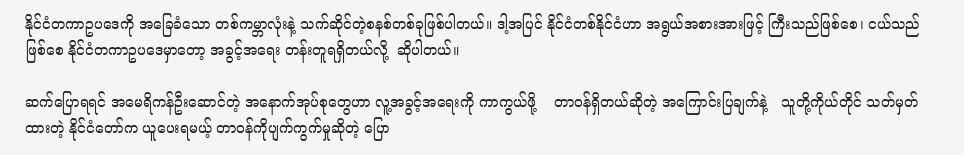နိုင်ငံတကာဥပဒေကို အခြေခံသော တစ်ကမ္ဘာလုံးနဲ့ သက်ဆိုင်တဲ့စနစ်တစ်ခုဖြစ်ပါတယ်။ ဒါ့အပြင် နိုင်ငံတစ်နိုင်ငံဟာ အရွယ်အစားအားဖြင့် ကြီးသည်ဖြစ်စေ၊ ငယ်သည်ဖြစ်စေ နိုင်ငံတကာဥပဒေမှာတော့ အခွင့်အရေး တန်းတူရရှိတယ်လို့  ဆိုပါတယ်။

ဆက်ပြောရရင် အမေရိကန်ဦးဆောင်တဲ့ အနောက်အုပ်စုတွေဟာ လူ့အခွင့်အရေးကို ကာကွယ်ဖို့    တာဝန်ရှိတယ်ဆိုတဲ့ အကြောင်းပြချက်နဲ့   သူတို့ကိုယ်တိုင် သတ်မှတ်ထားတဲ့ နိုင်ငံတော်က ယူပေးရမယ့် တာဝန်ကိုပျက်ကွက်မှုဆိုတဲ့ ပြော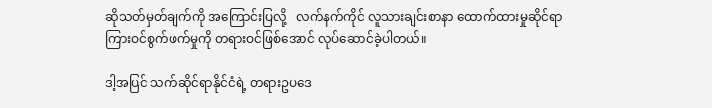ဆိုသတ်မှတ်ချက်ကို အကြောင်းပြလို့   လက်နက်ကိုင် လူသားချင်းစာနာ ထောက်ထားမှုဆိုင်ရာ ကြားဝင်စွက်ဖက်မှုကို တရားဝင်ဖြစ်အောင် လုပ်ဆောင်ခဲ့ပါတယ်။

ဒါ့အပြင် သက်ဆိုင်ရာနိုင်ငံရဲ့ တရားဥပဒေ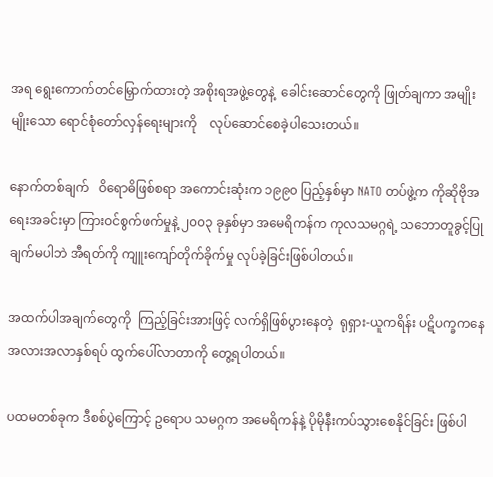အရ ရွေးကောက်တင်မြှောက်ထားတဲ့ အစိုးရအဖွဲ့တွေနဲ့  ခေါင်းဆောင်တွေကို ဖြုတ်ချကာ အမျိုးမျိုးသော ရောင်စုံတော်လှန်ရေးများကို    လုပ်ဆောင်စေခဲ့ပါသေးတယ်။

နောက်တစ်ချက်   ဝိရောဓိဖြစ်စရာ အကောင်းဆုံးက ၁၉၉၀ ပြည့်နှစ်မှာ NATO တပ်ဖွဲ့က ကိုဆိုဗိုအရေးအခင်းမှာ ကြားဝင်စွက်ဖက်မှုနဲ့ ၂၀၀၃ ခုနှစ်မှာ အမေရိကန်က ကုလသမဂ္ဂရဲ့ သဘောတူခွင့်ပြုချက်မပါဘဲ အီရတ်ကို ကျူးကျော်တိုက်ခိုက်မှု လုပ်ခဲ့ခြင်းဖြစ်ပါတယ်။

အထက်ပါအချက်တွေကို  ကြည့်ခြင်းအားဖြင့် လက်ရှိဖြစ်ပွားနေတဲ့  ရုရှား-ယူကရိန်း ပဋိပက္ခကနေ အလားအလာနှစ်ရပ် ထွက်ပေါ်လာတာကို တွေ့ရပါတယ်။

ပထမတစ်ခုက ဒီစစ်ပွဲကြောင့် ဥရောပ သမဂ္ဂက အမေရိကန်နဲ့ ပိုမိုနီးကပ်သွားစေနိုင်ခြင်း ဖြစ်ပါ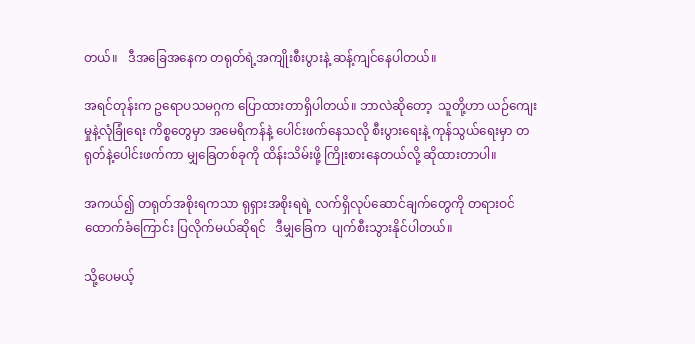တယ်။   ဒီအခြေအနေက တရုတ်ရဲ့အကျိုးစီးပွားနဲ့ ဆန့်ကျင်နေပါတယ်။

အရင်တုန်းက ဥရောပသမဂ္ဂက ပြောထားတာရှိပါတယ်။ ဘာလဲဆိုတော့  သူတို့ဟာ ယဉ်ကျေးမှုနဲ့လုံခြုံရေး ကိစ္စတွေမှာ အမေရိကန်နဲ့ ပေါင်းဖက်နေသလို စီးပွားရေးနဲ့ ကုန်သွယ်ရေးမှာ တရုတ်နဲ့ပေါင်းဖက်ကာ မျှခြေတစ်ခုကို ထိန်းသိမ်းဖို့ ကြိုးစားနေတယ်လို့ ဆိုထားတာပါ။

အကယ်၍ တရုတ်အစိုးရကသာ ရုရှားအစိုးရရဲ့ လက်ရှိလုပ်ဆောင်ချက်တွေကို တရားဝင်ထောက်ခံကြောင်း ပြလိုက်မယ်ဆိုရင်   ဒီမျှခြေက  ပျက်စီးသွားနိုင်ပါတယ်။

သို့ပေမယ့်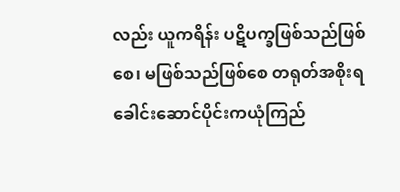လည်း ယူကရိန်း ပဋိပက္ခဖြစ်သည်ဖြစ်စေ၊ မဖြစ်သည်ဖြစ်စေ တရုတ်အစိုးရ ခေါင်းဆောင်ပိုင်းကယုံကြည်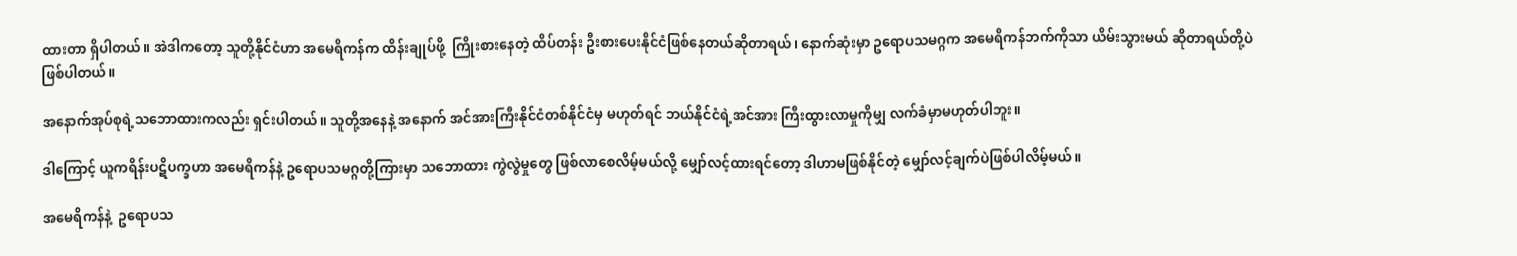ထားတာ ရှိပါတယ်။ အဲဒါကတော့ သူတို့နိုင်ငံဟာ အမေရိကန်က ထိန်းချုပ်ဖို့  ကြိုးစားနေတဲ့ ထိပ်တန်း ဦးစားပေးနိုင်ငံဖြစ်နေတယ်ဆိုတာရယ်၊ နောက်ဆုံးမှာ ဥရောပသမဂ္ဂက အမေရိကန်ဘက်ကိုသာ ယိမ်းသွားမယ် ဆိုတာရယ်တို့ပဲဖြစ်ပါတယ်။

အနောက်အုပ်စုရဲ့သဘောထားကလည်း ရှင်းပါတယ်။ သူတို့အနေနဲ့ အနောက် အင်အားကြီးနိုင်ငံတစ်နိုင်ငံမှ မဟုတ်ရင် ဘယ်နိုင်ငံရဲ့အင်အား ကြီးထွားလာမှုကိုမျှ လက်ခံမှာမဟုတ်ပါဘူး။

ဒါကြောင့် ယူကရိန်းပဋိပက္ခဟာ အမေရိကန်နဲ့ ဥရောပသမဂ္ဂတို့ကြားမှာ သဘောထား ကွဲလွဲမှုတွေ ဖြစ်လာစေလိမ့်မယ်လို့ မျှော်လင့်ထားရင်တော့ ဒါဟာမဖြစ်နိုင်တဲ့ မျှော်လင့်ချက်ပဲဖြစ်ပါလိမ့်မယ်။

အမေရိကန်နဲ့  ဥရောပသ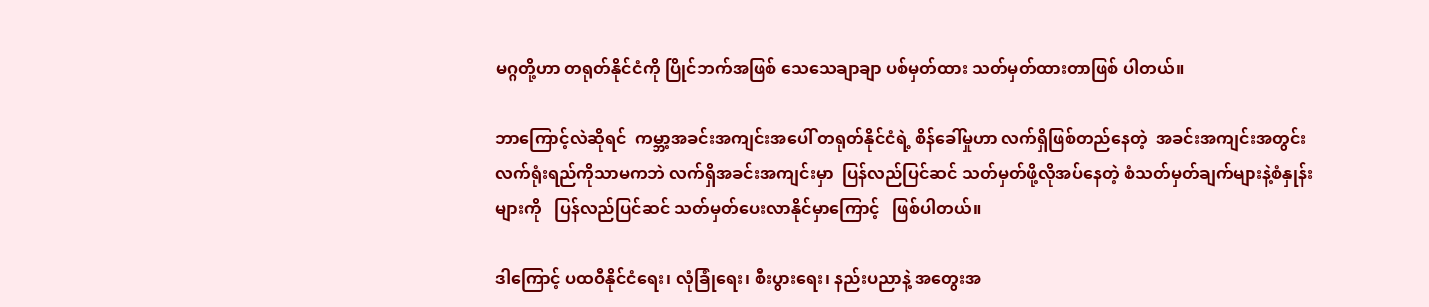မဂ္ဂတို့ဟာ တရုတ်နိုင်ငံကို ပြိုင်ဘက်အဖြစ် သေသေချာချာ ပစ်မှတ်ထား သတ်မှတ်ထားတာဖြစ် ပါတယ်။

ဘာကြောင့်လဲဆိုရင်  ကမ္ဘာ့အခင်းအကျင်းအပေါ် တရုတ်နိုင်ငံရဲ့ စိန်ခေါ်မှုဟာ လက်ရှိဖြစ်တည်နေတဲ့  အခင်းအကျင်းအတွင်း လက်ရုံးရည်ကိုသာမကဘဲ လက်ရှိအခင်းအကျင်းမှာ  ပြန်လည်ပြင်ဆင် သတ်မှတ်ဖို့လိုအပ်နေတဲ့ စံသတ်မှတ်ချက်များနဲ့စံနှုန်းများကို   ပြန်လည်ပြင်ဆင် သတ်မှတ်ပေးလာနိုင်မှာကြောင့်   ဖြစ်ပါတယ်။

ဒါကြောင့် ပထဝီနိုင်ငံရေး၊ လုံခြုံရေး၊ စီးပွားရေး၊ နည်းပညာနဲ့ အတွေးအ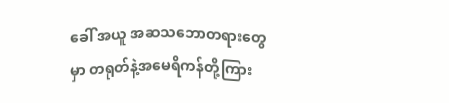ခေါ် အယူ အဆသဘောတရားတွေမှာ တရုတ်နဲ့အမေရိကန်တို့ကြား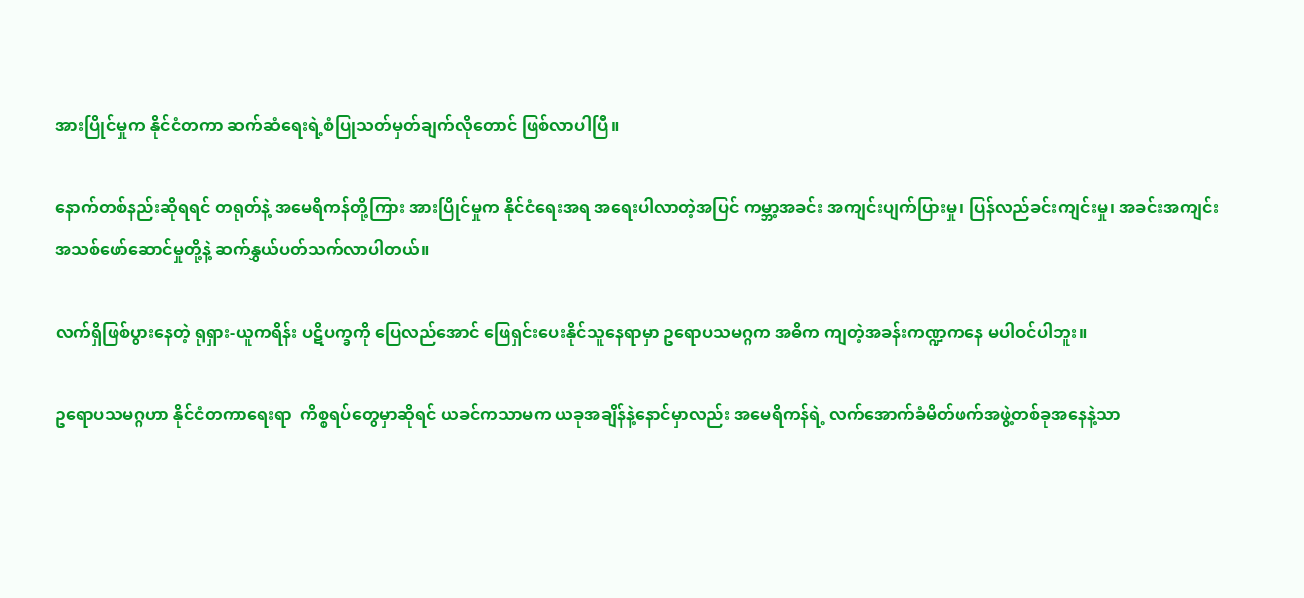အားပြိုင်မှုက နိုင်ငံတကာ ဆက်ဆံရေးရဲ့စံပြုသတ်မှတ်ချက်လိုတောင် ဖြစ်လာပါပြီ။

နောက်တစ်နည်းဆိုရရင် တရုတ်နဲ့ အမေရိကန်တို့ကြား အားပြိုင်မှုက နိုင်ငံရေးအရ အရေးပါလာတဲ့အပြင် ကမ္ဘာ့အခင်း အကျင်းပျက်ပြားမှု၊ ပြန်လည်ခင်းကျင်းမှု၊ အခင်းအကျင်း အသစ်ဖော်ဆောင်မှုတို့နဲ့ ဆက်နွှယ်ပတ်သက်လာပါတယ်။

လက်ရှိဖြစ်ပွားနေတဲ့ ရုရှား-ယူကရိန်း ပဋိပက္ခကို ပြေလည်အောင် ဖြေရှင်းပေးနိုင်သူနေရာမှာ ဥရောပသမဂ္ဂက အဓိက ကျတဲ့အခန်းကဏ္ဍကနေ မပါဝင်ပါဘူး။

ဥရောပသမဂ္ဂဟာ နိုင်ငံတကာရေးရာ  ကိစ္စရပ်တွေမှာဆိုရင် ယခင်ကသာမက ယခုအချိန်နဲ့နောင်မှာလည်း အမေရိကန်ရဲ့ လက်အောက်ခံမိတ်ဖက်အဖွဲ့တစ်ခုအနေနဲ့သာ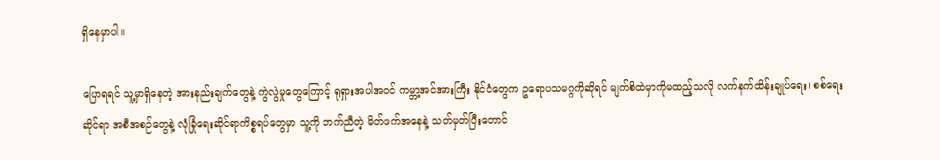ရှိနေမှာပါ။

ပြောရရင် သူ့မှာရှိနေတဲ့ အားနည်းချက်တွေနဲ့ ကွဲလွဲမှုတွေကြောင့် ရုရှားအပါအဝင် ကမ္ဘာ့အင်အားကြီး နိုင်ငံတွေက ဥရောပသမဂ္ဂကိုဆိုရင် မျက်စိထဲမှာကိုမထည့်သလို လက်နက်ထိန်းချုပ်ရေး၊ စစ်ရေးဆိုင်ရာ အစီအစဉ်တွေနဲ့ လုံခြုံရေးဆိုင်ရာကိစ္စရပ်တွေမှာ သူ့ကို ဘက်ညီတဲ့ မိတ်ဖက်အနေနဲ့ သတ်မှတ်ပြီးတောင်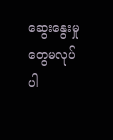ဆွေးနွေးမှုတွေမလုပ်ပါ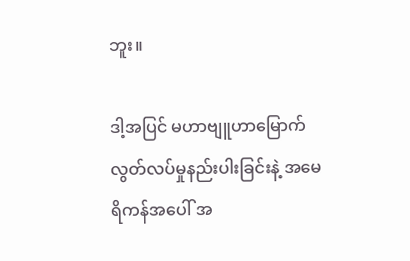ဘူး။

ဒါ့အပြင် မဟာဗျူဟာမြောက် လွတ်လပ်မှုနည်းပါးခြင်းနဲ့ အမေရိကန်အပေါ် အ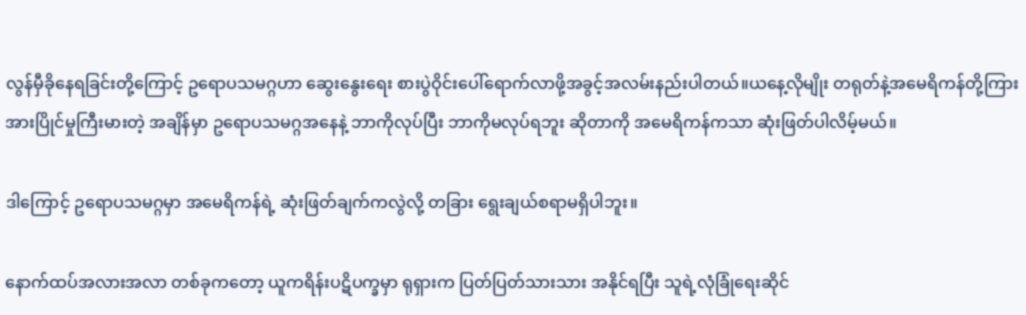လွန်မှီခိုနေရခြင်းတို့ကြောင့် ဥရောပသမဂ္ဂဟာ ဆွေးနွေးရေး စားပွဲဝိုင်းပေါ်ရောက်လာဖို့အခွင့်အလမ်းနည်းပါတယ်။ယနေ့လိုမျိုး တရုတ်နဲ့အမေရိကန်တို့ကြား အားပြိုင်မှုကြီးမားတဲ့ အချိန်မှာ ဥရောပသမဂ္ဂအနေနဲ့ ဘာကိုလုပ်ပြီး ဘာကိုမလုပ်ရဘူး ဆိုတာကို အမေရိကန်ကသာ ဆုံးဖြတ်ပါလိမ့်မယ်။

ဒါကြောင့် ဥရောပသမဂ္ဂမှာ အမေရိကန်ရဲ့ ဆုံးဖြတ်ချက်ကလွဲလို့ တခြား ရွေးချယ်စရာမရှိပါဘူး။

နောက်ထပ်အလားအလာ တစ်ခုကတော့ ယူကရိန်းပဋိပက္ခမှာ ရုရှားက ပြတ်ပြတ်သားသား အနိုင်ရပြီး သူရဲ့လုံခြုံရေးဆိုင်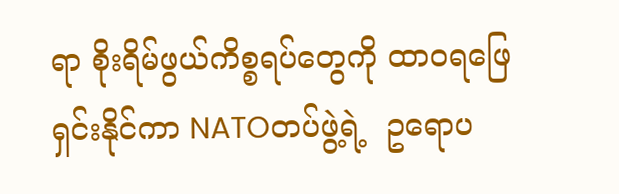ရာ စိုးရိမ်ဖွယ်ကိစ္စရပ်တွေကို ထာဝရဖြေရှင်းနိုင်ကာ NATOတပ်ဖွဲ့ရဲ့  ဥရောပ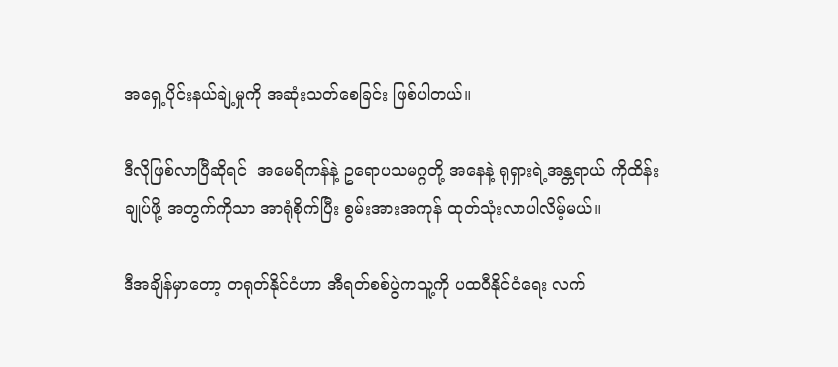အရှေ့ပိုင်းနယ်ချဲ့မှုကို အဆုံးသတ်စေခြင်း ဖြစ်ပါတယ်။

ဒီလိုဖြစ်လာပြီဆိုရင်  အမေရိကန်နဲ့ ဥရောပသမဂ္ဂတို့ အနေနဲ့ ရုရှားရဲ့အန္တရာယ် ကိုထိန်းချုပ်ဖို့ အတွက်ကိုသာ အာရုံစိုက်ပြီး စွမ်းအားအကုန် ထုတ်သုံးလာပါလိမ့်မယ်။

ဒီအချိန်မှာတော့ တရုတ်နိုင်ငံဟာ အီရတ်စစ်ပွဲကသူ့ကို ပထဝီနိုင်ငံရေး လက်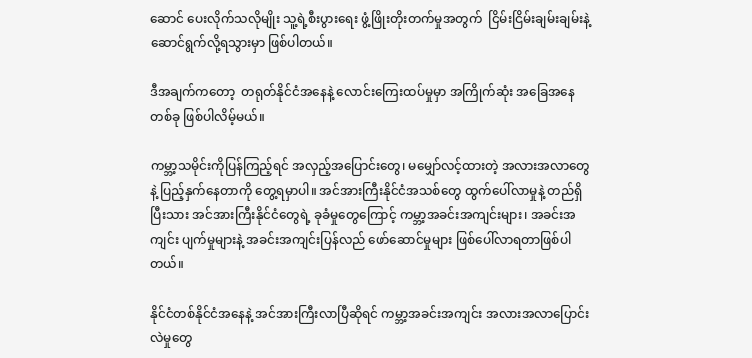ဆောင် ပေးလိုက်သလိုမျိုး သူ့ရဲ့စီးပွားရေး ဖွံ့ဖြိုးတိုးတက်မှုအတွက်  ငြိမ်းငြိမ်းချမ်းချမ်းနဲ့ ဆောင်ရွက်လို့ရသွားမှာ ဖြစ်ပါတယ်။

ဒီအချက်ကတော့  တရုတ်နိုင်ငံအနေနဲ့ လောင်းကြေးထပ်မှုမှာ အကြိုက်ဆုံး အခြေအနေတစ်ခု ဖြစ်ပါလိမ့်မယ်။

ကမ္ဘာ့သမိုင်းကိုပြန်ကြည့်ရင် အလှည့်အပြောင်းတွေ၊ မမျှော်လင့်ထားတဲ့ အလားအလာတွေနဲ့ ပြည့်နှက်နေတာကို တွေ့ရမှာပါ။ အင်အားကြီးနိုင်ငံအသစ်တွေ ထွက်ပေါ်လာမှုနဲ့ တည်ရှိပြီးသား အင်အားကြီးနိုင်ငံတွေရဲ့ ခုခံမှုတွေကြောင့် ကမ္ဘာ့အခင်းအကျင်းများ၊ အခင်းအကျင်း ပျက်မှုများနဲ့ အခင်းအကျင်းပြန်လည် ဖော်ဆောင်မှုများ ဖြစ်ပေါ်လာရတာဖြစ်ပါ တယ်။

နိုင်ငံတစ်နိုင်ငံအနေနဲ့ အင်အားကြီးလာပြီဆိုရင် ကမ္ဘာ့အခင်းအကျင်း အလားအလာပြောင်းလဲမှုတွေ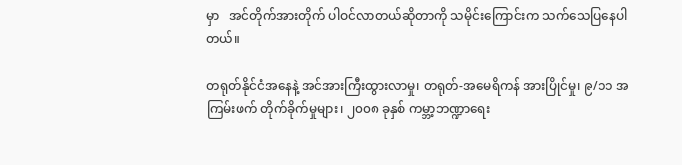မှာ   အင်တိုက်အားတိုက် ပါဝင်လာတယ်ဆိုတာကို သမိုင်းကြောင်းက သက်သေပြနေပါတယ်။

တရုတ်နိုင်ငံအနေနဲ့ အင်အားကြီးထွားလာမှု၊ တရုတ်-အမေရိကန် အားပြိုင်မှု၊ ၉/၁၁ အကြမ်းဖက် တိုက်ခိုက်မှုများ၊ ၂၀၀၈ ခုနှစ် ကမ္ဘာ့ဘဏ္ဍာရေး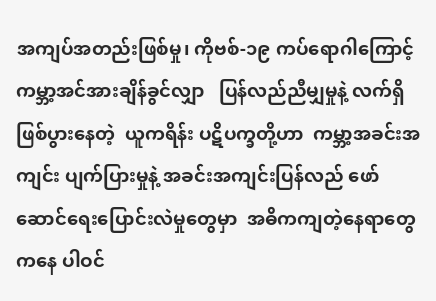အကျပ်အတည်းဖြစ်မှု၊ ကိုဗစ်-၁၉ ကပ်ရောဂါကြောင့် ကမ္ဘာ့အင်အားချိန်ခွင်လျှာ   ပြန်လည်ညီမျှမှုနဲ့ လက်ရှိဖြစ်ပွားနေတဲ့  ယူကရိန်း ပဋိပက္ခတို့ဟာ  ကမ္ဘာ့အခင်းအကျင်း ပျက်ပြားမှုနဲ့ အခင်းအကျင်းပြန်လည် ဖော်ဆောင်ရေးပြောင်းလဲမှုတွေမှာ  အဓိကကျတဲ့နေရာတွေကနေ ပါဝင်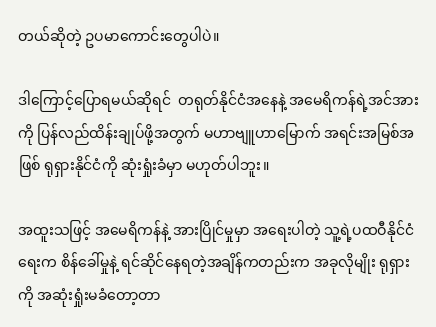တယ်ဆိုတဲ့ ဥပမာကောင်းတွေပါပဲ။

ဒါကြောင့်ပြောရမယ်ဆိုရင်  တရုတ်နိုင်ငံအနေနဲ့ အမေရိကန်ရဲ့အင်အားကို ပြန်လည်ထိန်းချုပ်ဖို့အတွက် မဟာဗျူဟာမြောက် အရင်းအမြစ်အဖြစ် ရုရှားနိုင်ငံကို ဆုံးရှုံးခံမှာ မဟုတ်ပါဘူး။

အထူးသဖြင့် အမေရိကန်နဲ့ အားပြိုင်မှုမှာ အရေးပါတဲ့ သူ့ရဲ့ပထဝီနိုင်ငံရေးက စိန်ခေါ်မှုနဲ့ ရင်ဆိုင်နေရတဲ့အချိန်ကတည်းက အခုလိုမျိုး ရုရှားကို အဆုံးရှုံးမခံတော့တာ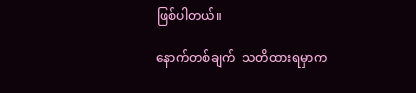ဖြစ်ပါတယ်။

နောက်တစ်ချက်  သတိထားရမှာက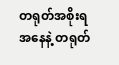တရုတ်အစိုးရအနေနဲ့ တရုတ်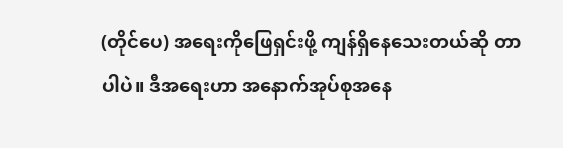(တိုင်ပေ) အရေးကိုဖြေရှင်းဖို့ ကျန်ရှိနေသေးတယ်ဆို တာပါပဲ။ ဒီအရေးဟာ အနောက်အုပ်စုအနေ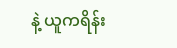နဲ့ ယူကရိန်း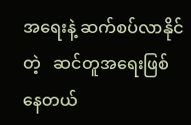အရေးနဲ့ ဆက်စပ်လာနိုင်တဲ့   ဆင်တူအရေးဖြစ်နေတယ်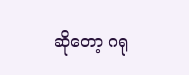ဆိုတော့ ဂရု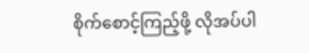စိုက်စောင့်ကြည့်ဖို့ လိုအပ်ပါ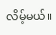လိမ့်မယ်။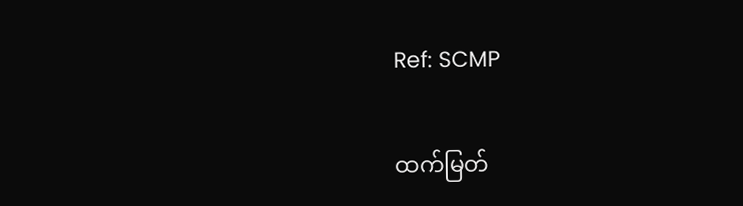Ref: SCMP

ထက်မြတ်